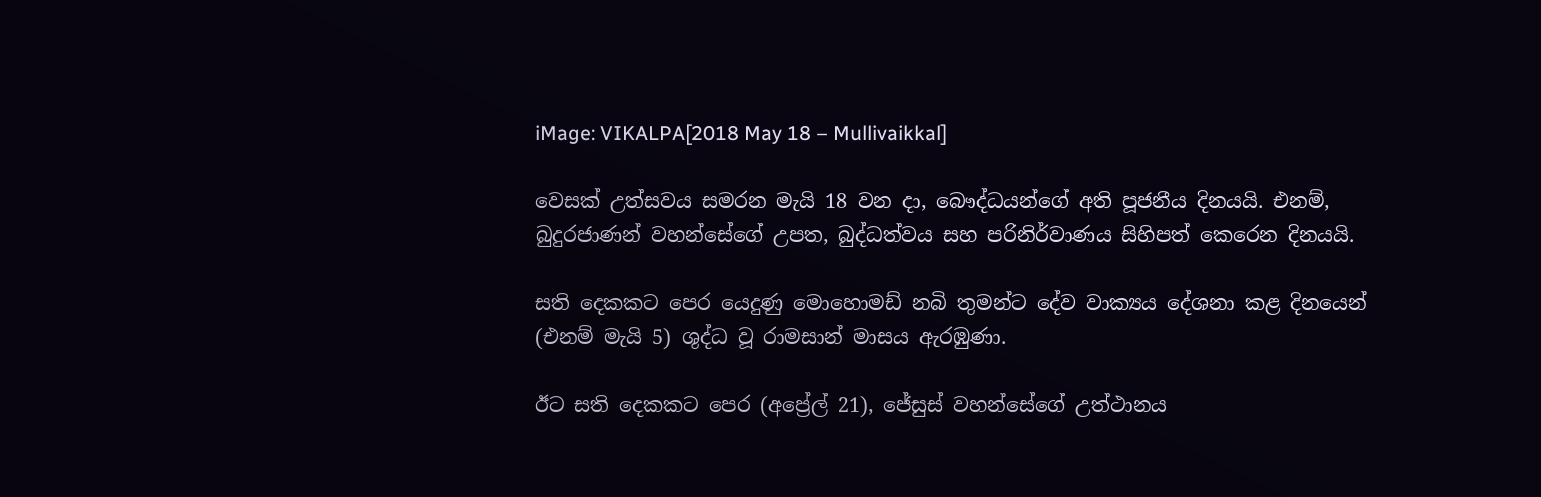iMage: VIKALPA[2018 May 18 – Mullivaikkal]

වෙසක් උත්සවය සමරන මැයි 18 වන දා, බෞද්ධයන්ගේ අති පූජනීය දිනයයි. එනම්, බුදුරජාණන් වහන්සේගේ උපත, බුද්ධත්වය සහ පරිනිර්වාණය සිහිපත් කෙරෙන දිනයයි.

සති දෙකකට පෙර යෙදුණු මොහොමඩ් නබි තුමන්ට දේව වාක්‍යය දේශනා කළ දිනයෙන් (එනම් මැයි 5) ශුද්ධ වූ රාමසාන් මාසය ඇරඹුණා.

ඊට සති දෙකකට පෙර (අප්‍රේල් 21), ජේසුස් වහන්සේගේ උත්ථානය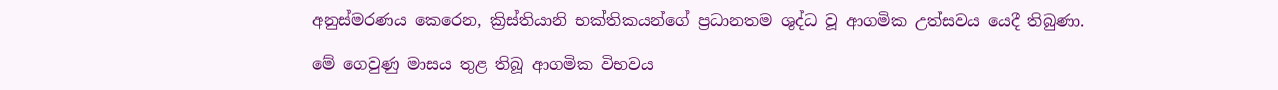අනුස්මරණය කෙරෙන, ක්‍රිස්තියානි භක්තිකයන්ගේ ප්‍රධානතම ශුද්ධ වූ ආගමික උත්සවය යෙදී තිබුණා.

මේ ගෙවුණු මාසය තුළ තිබූ ආගමික විභවය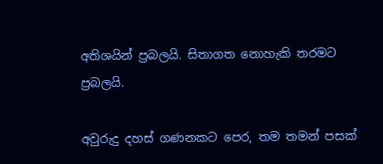අතිශයින් ප්‍රබලයි. සිතාගත නොහැකි තරමට ප්‍රබලයි.

අවුරුදු දහස් ගණනකට පෙර, තම තමන් පසක්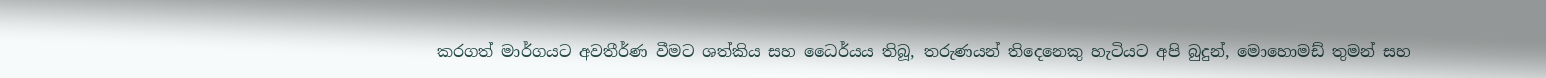කරගත් මාර්ගයට අවතීර්ණ වීමට ශත්කිය සහ ධෛර්යය තිබූ, තරුණයන් තිදෙනෙකු හැටියට අපි බුදුන්, මොහොමඩ් තුමන් සහ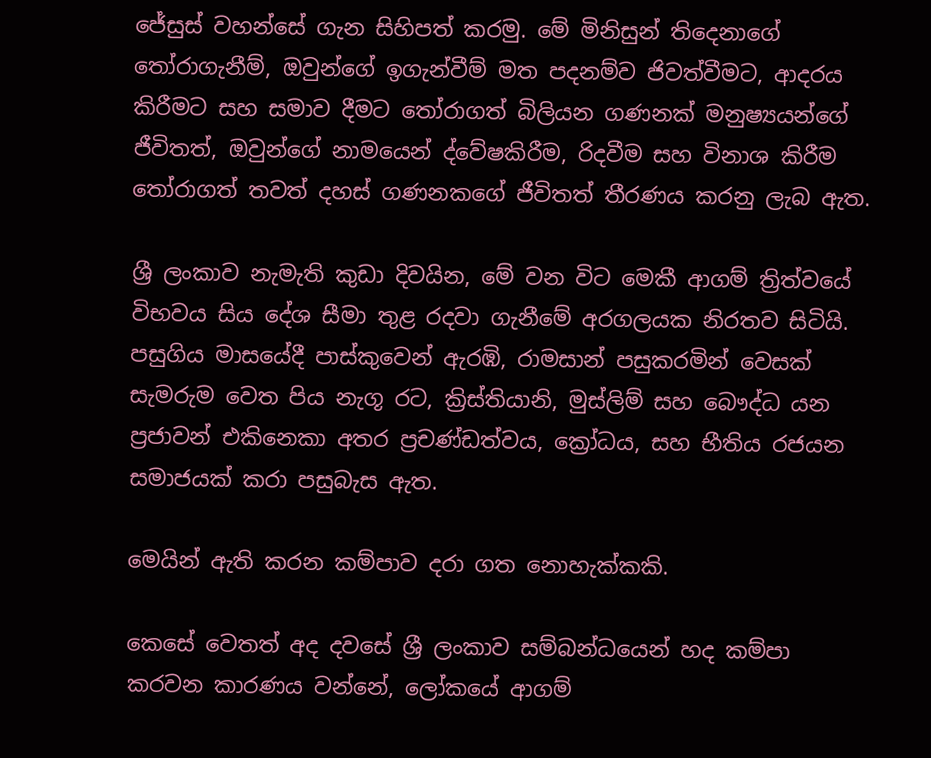ජේසුස් වහන්සේ ගැන සිහිපත් කරමු. මේ මිනිසුන් තිදෙනාගේ තෝරාගැනීම්, ඔවුන්ගේ ඉගැන්වීම් මත පදනම්ව ජිවත්වීමට, ආදරය කිරීමට සහ සමාව දීමට තෝරාගත් බිලියන ගණනක් මනුෂ්‍යයන්ගේ ජීවිතත්, ඔවුන්ගේ නාමයෙන් ද්වේෂකිරීම, රිදවීම සහ විනාශ කිරීම තෝරාගත් තවත් දහස් ගණනකගේ ජීවිතත් තීරණය කරනු ලැබ ඇත.

ශ්‍රී ලංකාව නැමැති කුඩා දිවයින, මේ වන විට මෙකී ආගම් ත්‍රිත්වයේ විභවය සිය දේශ සීමා තුළ රදවා ගැනීමේ අරගලයක නිරතව සිටියි. පසුගිය මාසයේදී පාස්කුවෙන් ඇරඹි, රාමසාන් පසුකරමින් වෙසක් සැමරුම වෙත පිය නැගූ රට, ක්‍රිස්තියානි, මුස්ලිම් සහ බෞද්ධ යන ප්‍රජාවන් එකිනෙකා අතර ප්‍රචණ්ඩත්වය, ක්‍රෝධය, සහ භීතිය රජයන සමාජයක් කරා පසුබැස ඇත.

මෙයින් ඇති කරන කම්පාව දරා ගත නොහැක්කකි.

කෙසේ වෙතත් අද දවසේ ශ්‍රී ලංකාව සම්බන්ධයෙන් හද කම්පා කරවන කාරණය වන්නේ, ලෝකයේ ආගම්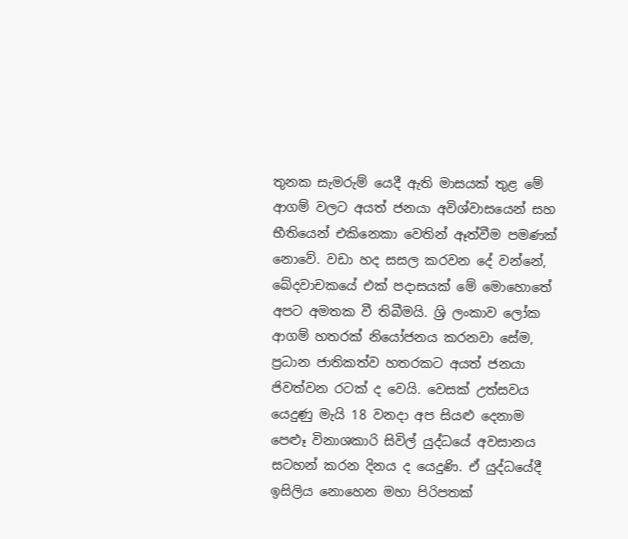තුනක සැමරුම් යෙදී ඇති මාසයක් තුළ මේ ආගම් වලට අයත් ජනයා අවිශ්වාසයෙන් සහ භීතියෙන් එකිනෙකා වෙතින් ඈත්වීම පමණක් නොවේ. වඩා හද සසල කරවන දේ වන්නේ, ඛේදවාචකයේ එක් පදාසයක් මේ මොහොතේ අපට අමතක වී තිබීමයි. ශ්‍රි ලංකාව ලෝක ආගම් හතරක් නියෝජනය කරනවා සේම, ප්‍රධාන ජාතිකත්ව හතරකට අයත් ජනයා ජිවත්වන රටක් ද වෙයි. වෙසක් උත්සවය යෙදුණු මැයි 18 වනදා අප සියළු දෙනාම පෙළූ විනාශකාරි සිවිල් යුද්ධයේ අවසානය සටහන් කරන දිනය ද යෙදුණි. ඒ යුද්ධයේදී ඉසිලිය නොහෙන මහා පිරිපතක්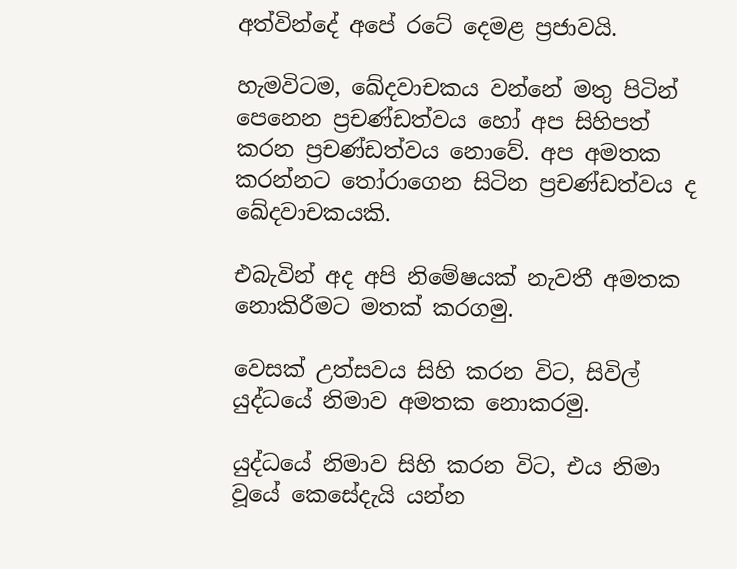අත්වින්දේ අපේ රටේ දෙමළ ප්‍රජාවයි.

හැමවිටම, ඛේදවාචකය වන්නේ මතු පිටින් පෙනෙන ප්‍රචණ්ඩත්වය හෝ අප සිහිපත් කරන ප්‍රචණ්ඩත්වය නොවේ. අප අමතක කරන්නට තෝරාගෙන සිටින ප්‍රචණ්ඩත්වය ද ඛේදවාචකයකි.

එබැවින් අද අපි නිමේෂයක් නැවතී අමතක නොකිරීමට මතක් කරගමු.

වෙසක් උත්සවය සිහි කරන විට, සිවිල් යුද්ධයේ නිමාව අමතක නොකරමු.

යුද්ධයේ නිමාව සිහි කරන විට, එය නිමා වූයේ කෙසේදැයි යන්න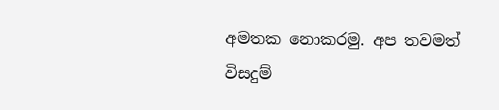අමතක නොකරමු. අප තවමත් විසදුම්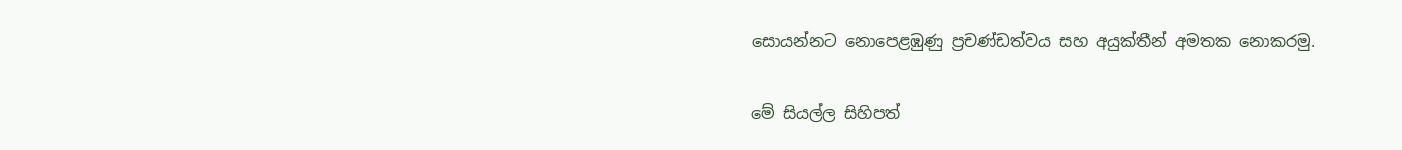සොයන්නට නොපෙළඹුණු ප්‍රචණ්ඩත්වය සහ අයුක්තීන් අමතක නොකරමු.

මේ සියල්ල සිහිපත්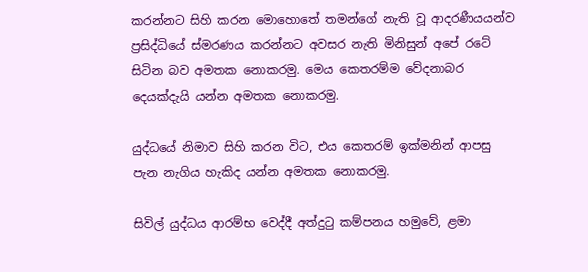කරන්නට සිහි කරන මොහොතේ තමන්ගේ නැති වූ ආදරණීයයන්ව ප්‍රසිද්ධියේ ස්මරණය කරන්නට අවසර නැති මිනිසුන් අපේ රටේ සිටින බව අමතක නොකරමු. මෙය කෙතරම්ම වේදනාබර දෙයක්දැයි යන්න අමතක නොකරමු.

යුද්ධයේ නිමාව සිහි කරන විට, එය කෙතරම් ඉක්මනින් ආපසු පැන නැගිය හැකිද යන්න අමතක නොකරමු.

සිවිල් යුද්ධය ආරම්භ වෙද්දී අත්දුටු කම්පනය හමුවේ, ළමා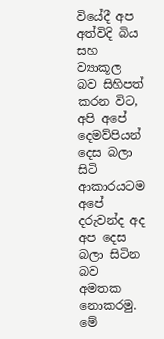වියේදී අප අත්විදි බිය සහ ව්‍යාකූල බව සිහිපත් කරන විට, අපි අපේ දෙමව්පියන් දෙස බලා සිටි ආකාරයටම අපේ දරුවන්ද අද අප දෙස බලා සිටින බව අමතක නොකරමු. මේ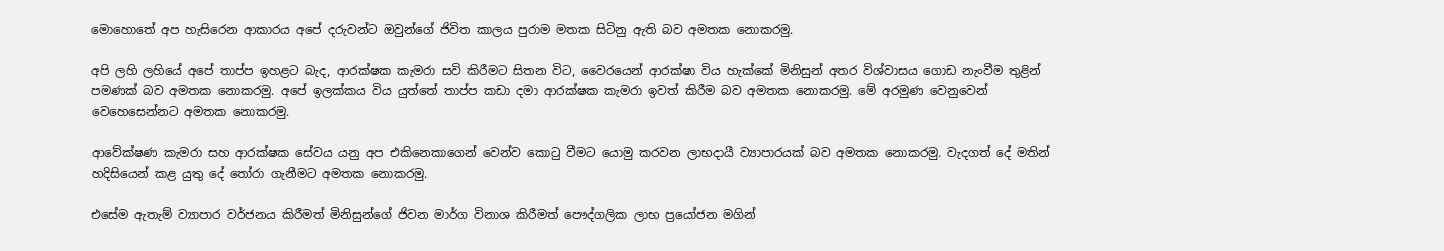මොහොතේ අප හැසිරෙන ආකාරය අපේ දරුවන්ට ඔවුන්ගේ ජිවිත කාලය පුරාම මතක සිටිනු ඇති බව අමතක නොකරමු.

අපි ලහි ලහියේ අපේ තාප්ප ඉහළට බැද, ආරක්ෂක කැමරා සවි කිරීමට සිතන විට, වෛරයෙන් ආරක්ෂා විය හැක්කේ මිනිසුන් අතර විශ්වාසය ගොඩ නැංවීම තුළින් පමණක් බව අමතක නොකරමු. අපේ ඉලක්කය විය යුත්තේ තාප්ප කඩා දමා ආරක්ෂක කැමරා ඉවත් කිරීම බව අමතක නොකරමු. මේ අරමුණ වෙනුවෙන් වෙහෙසෙන්නට අමතක නොකරමු.

ආවේක්ෂණ කැමරා සහ ආරක්ෂක සේවය යනු අප එකිනෙකාගෙන් වෙන්ව කොටු වීමට යොමු කරවන ලාභදායී ව්‍යාපාරයක් බව අමතක නොකරමු. වැදගත් දේ මතින් හදිසියෙන් කළ යුතු දේ තෝරා ගැනීමට අමතක නොකරමු.

එසේම ඇතැම් ව්‍යාපාර වර්ජනය කිරීමත් මිනිසුන්ගේ ජිවන මාර්ග විනාශ කිරීමත් පෞද්ගලික ලාභ ප්‍රයෝජන මගින්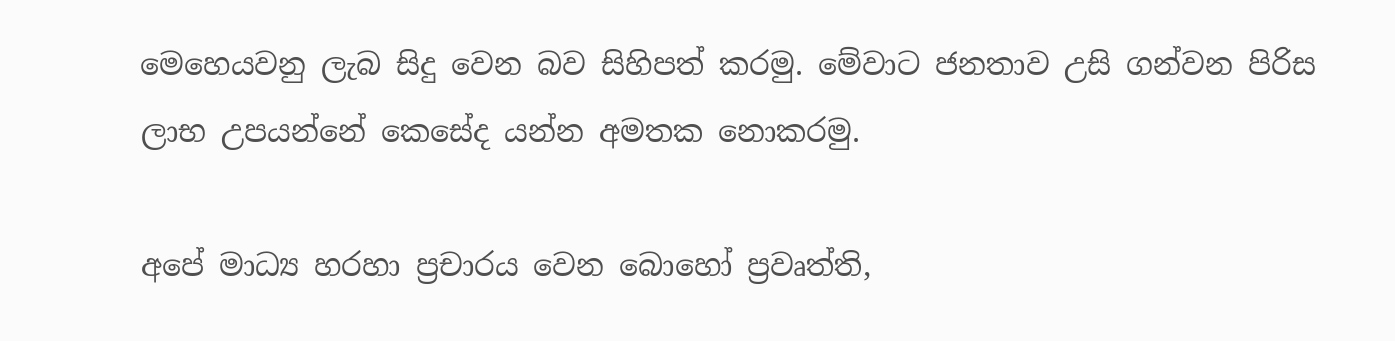මෙහෙයවනු ලැබ සිදු වෙන බව සිහිපත් කරමු. මේවාට ජනතාව උසි ගන්වන පිරිස ලාභ උපයන්නේ කෙසේද යන්න අමතක නොකරමු.

අපේ මාධ්‍ය හරහා ප්‍රචාරය වෙන බොහෝ ප්‍රවෘත්ති,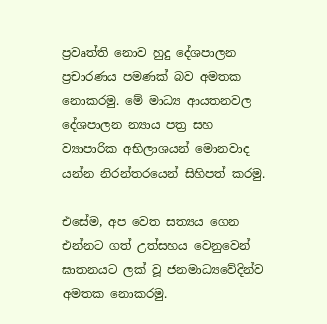ප්‍රවෘත්ති නොව හුදු දේශපාලන ප්‍රචාරණය පමණක් බව අමතක නොකරමු. මේ මාධ්‍ය ආයතනවල දේශපාලන න්‍යාය පත්‍ර සහ ව්‍යාපාරික අභිලාශයන් මොනවාද යන්න නිරන්තරයෙන් සිහිපත් කරමු.

එසේම, අප වෙත සත්‍යය ගෙන එන්නට ගත් උත්සහය වෙනුවෙන් ඝාතනයට ලක් වූ ජනමාධ්‍යවේදින්ව අමතක නොකරමු.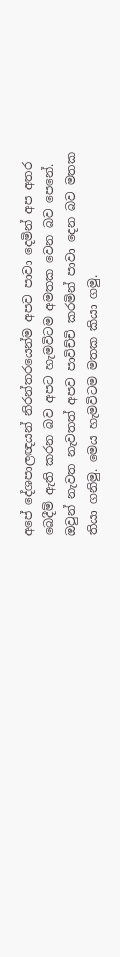අපේ දේශපාලඥයන් නිරන්තරයෙන්ම අපව පාවා දෙමින් අප අතර බෙදීම් ඇති කරන බව අපට හැමවිටම අමතක වෙන බව පෙනේ. ඔවුන් නැවත නැවතත් අපව පාවිච්චි කරමින් පාවා දෙන බව මතක තියා ගනිමු. මෙය හැමවිටම මතක කියා ගමු.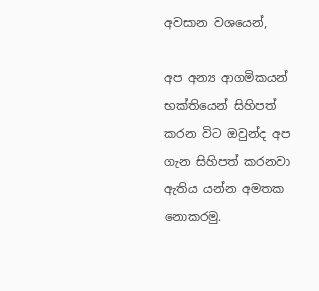අවසාන වශයෙන්,

අප අන්‍ය ආගමිකයන් භක්තියෙන් සිහිපත් කරන විට ඔවුන්ද අප ගැන සිහිපත් කරනවා ඇතිය යන්න අමතක නොකරමු.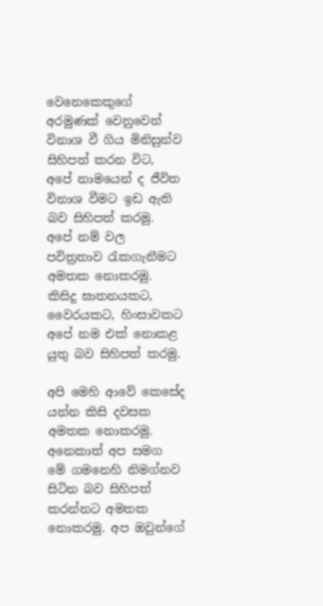වෙනෙකෙකුගේ අරමුණක් වෙනුවෙන් විනාශ වී ගිය මිනිසුන්ව සිහිපත් කරන විට, අපේ නාමයෙන් ද ජීවිත විනාශ වීමට ඉඩ ඇති බව සිහිපත් කරමු. අපේ නම් වල පවිත්‍රතාව රැකගැනීමට අමතක නොකරමු. කිසිදු ඝාතනයකට, වෛරයකට, හිංසාවකට අපේ නම එක් නොකළ යුතු බව සිහිපත් කරමු.

අපි මෙහි ආවේ කෙසේද යන්න කිසි දවසක අමතක නොකරමු. අනෙකාත් අප සමග මේ ගමනෙහි නිමග්නව සිටින බව සිහිපත් කරන්නට අමතක නොකරමු. අප ඔවුන්ගේ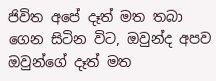ජිවිත අපේ දෑත් මත තබා ගෙන සිටින විට, ඔවුන්ද අපව ඔවුන්ගේ දෑත් මත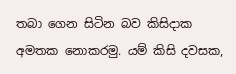තබා ගෙන සිටින බව කිසිදාක අමතක නොකරමු. යම් කිසි දවසක,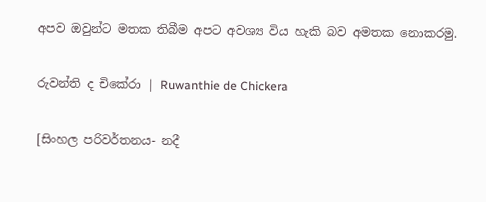අපව ඔවුන්ට මතක තිබීම අපට අවශ්‍ය විය හැකි බව අමතක නොකරමු.

රුවන්ති ද චිකේරා | Ruwanthie de Chickera

[සිංහල පරිවර්තනය- නදී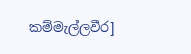කම්මැල්ලවීර]